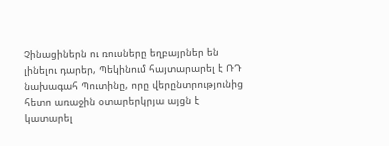Չինացիներն ու ռուսները եղբայրներ են լինելու դարեր, Պեկինում հայտարարել է ՌԴ նախագահ Պուտինը, որը վերընտրությունից հետո առաջին օտարերկրյա այցն է կատարել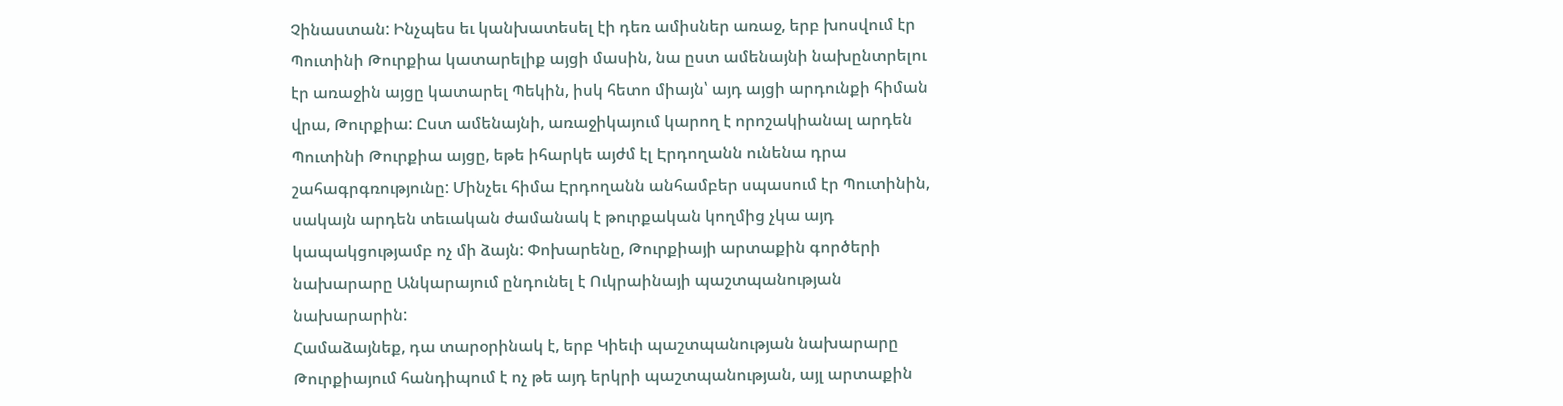Չինաստան: Ինչպես եւ կանխատեսել էի դեռ ամիսներ առաջ, երբ խոսվում էր Պուտինի Թուրքիա կատարելիք այցի մասին, նա ըստ ամենայնի նախընտրելու էր առաջին այցը կատարել Պեկին, իսկ հետո միայն՝ այդ այցի արդունքի հիման վրա, Թուրքիա: Ըստ ամենայնի, առաջիկայում կարող է որոշակիանալ արդեն Պուտինի Թուրքիա այցը, եթե իհարկե այժմ էլ Էրդողանն ունենա դրա շահագրգռությունը: Մինչեւ հիմա Էրդողանն անհամբեր սպասում էր Պուտինին, սակայն արդեն տեւական ժամանակ է թուրքական կողմից չկա այդ կապակցությամբ ոչ մի ձայն: Փոխարենը, Թուրքիայի արտաքին գործերի նախարարը Անկարայում ընդունել է Ուկրաինայի պաշտպանության նախարարին:
Համաձայնեք, դա տարօրինակ է, երբ Կիեւի պաշտպանության նախարարը Թուրքիայում հանդիպում է ոչ թե այդ երկրի պաշտպանության, այլ արտաքին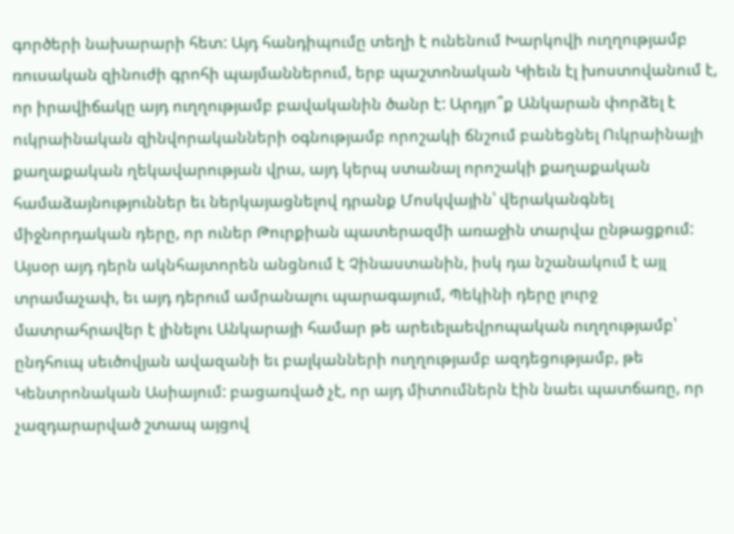գործերի նախարարի հետ: Այդ հանդիպումը տեղի է ունենում Խարկովի ուղղությամբ ռուսական զինուժի գրոհի պայմաններում, երբ պաշտոնական Կիեւն էլ խոստովանում է, որ իրավիճակը այդ ուղղությամբ բավականին ծանր է: Արդյո՞ք Անկարան փորձել է ուկրաինական զինվորականների օգնությամբ որոշակի ճնշում բանեցնել Ուկրաինայի քաղաքական ղեկավարության վրա, այդ կերպ ստանալ որոշակի քաղաքական համաձայնություններ եւ ներկայացնելով դրանք Մոսկվային՝ վերականգնել միջնորդական դերը, որ ուներ Թուրքիան պատերազմի առաջին տարվա ընթացքում:
Այսօր այդ դերն ակնհայտորեն անցնում է Չինաստանին, իսկ դա նշանակում է այլ տրամաչափ, եւ այդ դերում ամրանալու պարագայում, Պեկինի դերը լուրջ մատրահրավեր է լինելու Անկարայի համար թե արեւելաեվրոպական ուղղությամբ՝ ընդհուպ սեւծովյան ավազանի եւ բալկանների ուղղությամբ ազդեցությամբ, թե Կենտրոնական Ասիայում: բացառված չէ, որ այդ միտումներն էին նաեւ պատճառը, որ չազդարարված շտապ այցով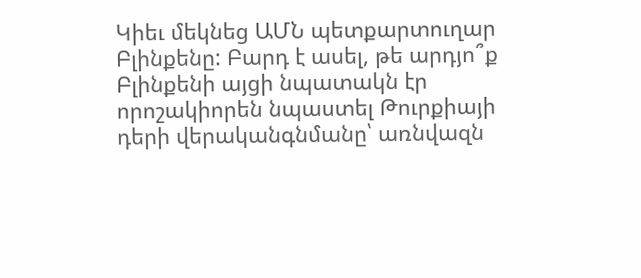Կիեւ մեկնեց ԱՄՆ պետքարտուղար Բլինքենը: Բարդ է ասել, թե արդյո՞ք Բլինքենի այցի նպատակն էր որոշակիորեն նպաստել Թուրքիայի դերի վերականգնմանը՝ առնվազն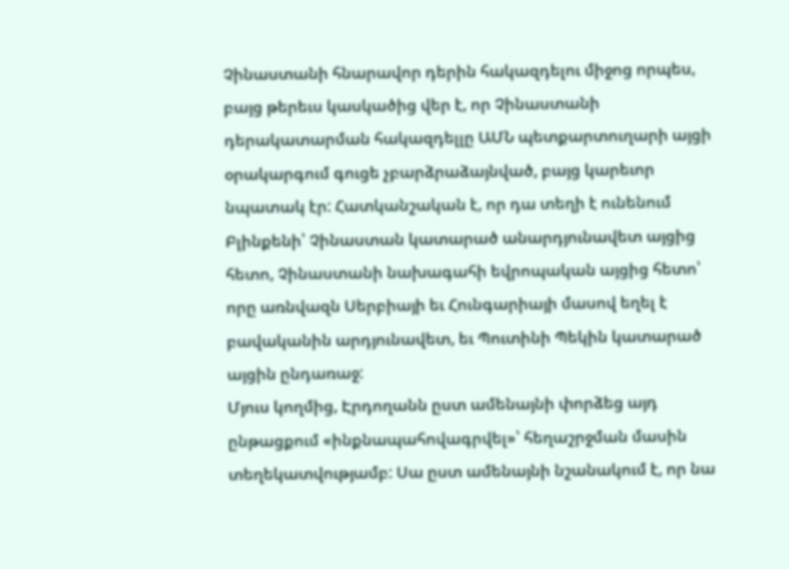Չինաստանի հնարավոր դերին հակազդելու միջոց որպես, բայց թերեւս կասկածից վեր է, որ Չինաստանի դերակատարման հակազդելլը ԱՄՆ պետքարտուղարի այցի օրակարգում գուցե չբարձրաձայնված, բայց կարեւոր նպատակ էր: Հատկանշական է, որ դա տեղի է ունենում Բլինքենի՝ Չինաստան կատարած անարդյունավետ այցից հետո, Չինաստանի նախագահի եվրոպական այցից հետո՝ որը առնվազն Սերբիայի եւ Հունգարիայի մասով եղել է բավականին արդյունավետ, եւ Պուտինի Պեկին կատարած այցին ընդառաջ:
Մյուս կողմից, Էրդողանն ըստ ամենայնի փորձեց այդ ընթացքում «ինքնապահովագրվել»՝ հեղաշրջման մասին տեղեկատվությամբ: Սա ըստ ամենայնի նշանակում է, որ նա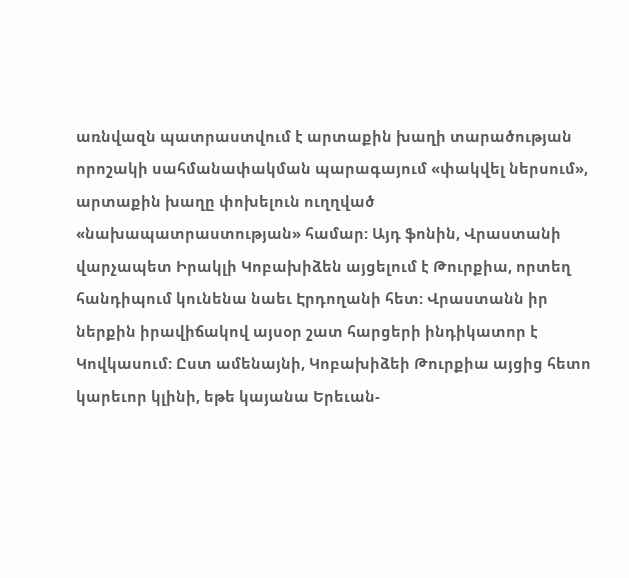առնվազն պատրաստվում է արտաքին խաղի տարածության որոշակի սահմանափակման պարագայում «փակվել ներսում», արտաքին խաղը փոխելուն ուղղված «նախապատրաստության» համար: Այդ ֆոնին, Վրաստանի վարչապետ Իրակլի Կոբախիձեն այցելում է Թուրքիա, որտեղ հանդիպում կունենա նաեւ Էրդողանի հետ: Վրաստանն իր ներքին իրավիճակով այսօր շատ հարցերի ինդիկատոր է Կովկասում: Ըստ ամենայնի, Կոբախիձեի Թուրքիա այցից հետո կարեւոր կլինի, եթե կայանա Երեւան-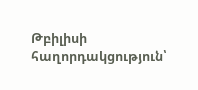Թբիլիսի հաղորդակցություն՝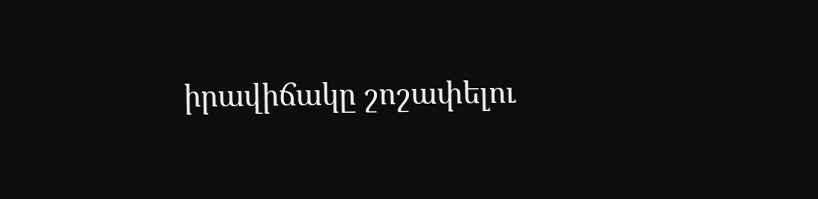իրավիճակը շոշափելու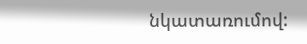նկատառումով: